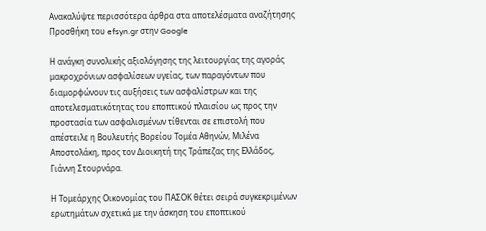Ανακαλύψτε περισσότερα άρθρα στα αποτελέσματα αναζήτησης
Προσθήκη του efsyn.gr στην Google

Η ανάγκη συνολικής αξιολόγησης της λειτουργίας της αγοράς μακροχρόνιων ασφαλίσεων υγείας, των παραγόντων που διαμορφώνουν τις αυξήσεις των ασφαλίστρων και της αποτελεσματικότητας του εποπτικού πλαισίου ως προς την προστασία των ασφαλισμένων τίθενται σε επιστολή που απέστειλε η Βουλευτής Βορείου Τομέα Αθηνών, Μιλένα Αποστολάκη, προς τον Διοικητή της Τράπεζας της Ελλάδος, Γιάννη Στουρνάρα.

Η Τομεάρχης Οικονομίας του ΠΑΣΟΚ θέτει σειρά συγκεκριμένων ερωτημάτων σχετικά με την άσκηση του εποπτικού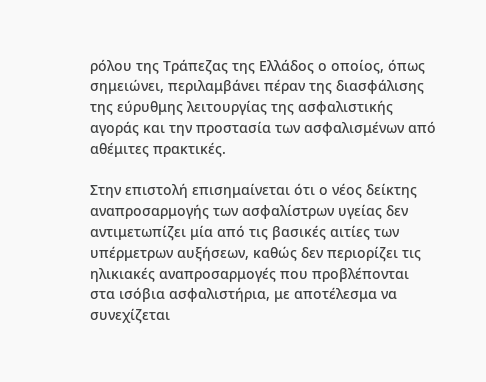ρόλου της Τράπεζας της Ελλάδος ο οποίος, όπως σημειώνει, περιλαμβάνει πέραν της διασφάλισης της εύρυθμης λειτουργίας της ασφαλιστικής αγοράς και την προστασία των ασφαλισμένων από αθέμιτες πρακτικές.

Στην επιστολή επισημαίνεται ότι ο νέος δείκτης αναπροσαρμογής των ασφαλίστρων υγείας δεν αντιμετωπίζει μία από τις βασικές αιτίες των υπέρμετρων αυξήσεων, καθώς δεν περιορίζει τις ηλικιακές αναπροσαρμογές που προβλέπονται στα ισόβια ασφαλιστήρια, με αποτέλεσμα να συνεχίζεται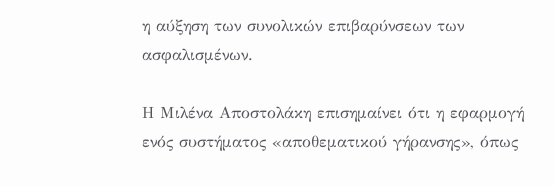η αύξηση των συνολικών επιβαρύνσεων των ασφαλισμένων.

Η Μιλένα Αποστολάκη επισημαίνει ότι η εφαρμογή ενός συστήματος «αποθεματικού γήρανσης», όπως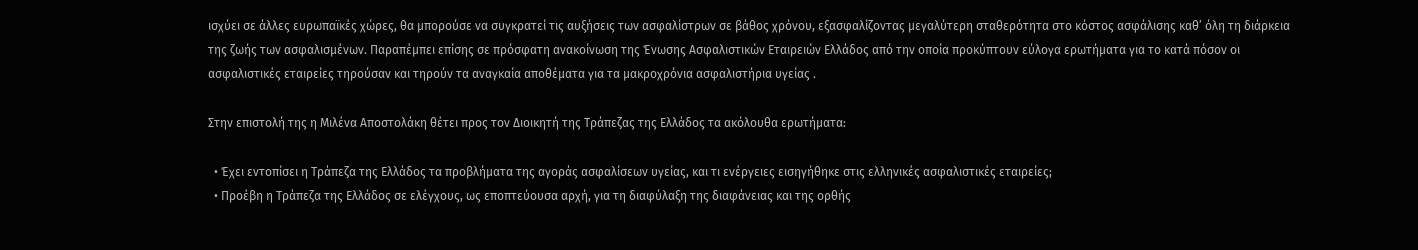ισχύει σε άλλες ευρωπαϊκές χώρες, θα μπορούσε να συγκρατεί τις αυξήσεις των ασφαλίστρων σε βάθος χρόνου, εξασφαλίζοντας μεγαλύτερη σταθερότητα στο κόστος ασφάλισης καθ’ όλη τη διάρκεια της ζωής των ασφαλισμένων. Παραπέμπει επίσης σε πρόσφατη ανακοίνωση της Ένωσης Ασφαλιστικών Εταιρειών Ελλάδος από την οποία προκύπτουν εύλογα ερωτήματα για το κατά πόσον οι ασφαλιστικές εταιρείες τηρούσαν και τηρούν τα αναγκαία αποθέματα για τα μακροχρόνια ασφαλιστήρια υγείας .

Στην επιστολή της η Μιλένα Αποστολάκη θέτει προς τον Διοικητή της Τράπεζας της Ελλάδος τα ακόλουθα ερωτήματα:

  • Έχει εντοπίσει η Τράπεζα της Ελλάδος τα προβλήματα της αγοράς ασφαλίσεων υγείας, και τι ενέργειες εισηγήθηκε στις ελληνικές ασφαλιστικές εταιρείες;
  • Προέβη η Τράπεζα της Ελλάδος σε ελέγχους, ως εποπτεύουσα αρχή, για τη διαφύλαξη της διαφάνειας και της ορθής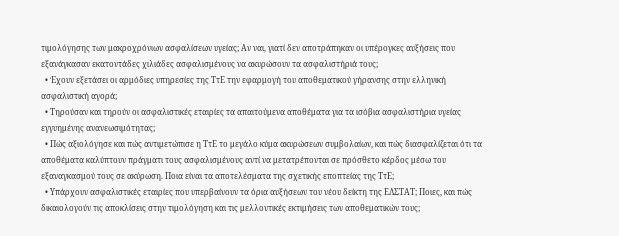τιμολόγησης των μακροχρόνιων ασφαλίσεων υγείας; Αν ναι, γιατί δεν αποτράπηκαν οι υπέρογκες αυξήσεις που εξανάγκασαν εκατοντάδες χιλιάδες ασφαλισμένους να ακυρώσουν τα ασφαλιστήριά τους;
  • Έχουν εξετάσει οι αρμόδιες υπηρεσίες της ΤτΕ την εφαρμογή του αποθεματικού γήρανσης στην ελληνική ασφαλιστική αγορά;
  • Τηρούσαν και τηρούν οι ασφαλιστικές εταιρίες τα απαιτούμενα αποθέματα για τα ισόβια ασφαλιστήρια υγείας εγγυημένης ανανεωσιμότητας;
  • Πώς αξιολόγησε και πώς αντιμετώπισε η ΤτΕ το μεγάλο κύμα ακυρώσεων συμβολαίων, και πώς διασφαλίζεται ότι τα αποθέματα καλύπτουν πράγματι τους ασφαλισμένους αντί να μετατρέπονται σε πρόσθετο κέρδος μέσω του εξαναγκασμού τους σε ακύρωση. Ποια είναι τα αποτελέσματα της σχετικής εποπτείας της ΤτΕ;
  • Υπάρχουν ασφαλιστικές εταιρίες που υπερβαίνουν τα όρια αυξήσεων του νέου δείκτη της ΕΛΣΤΑΤ; Ποιες, και πώς δικαιολογούν τις αποκλίσεις στην τιμολόγηση και τις μελλοντικές εκτιμήσεις των αποθεματικών τους;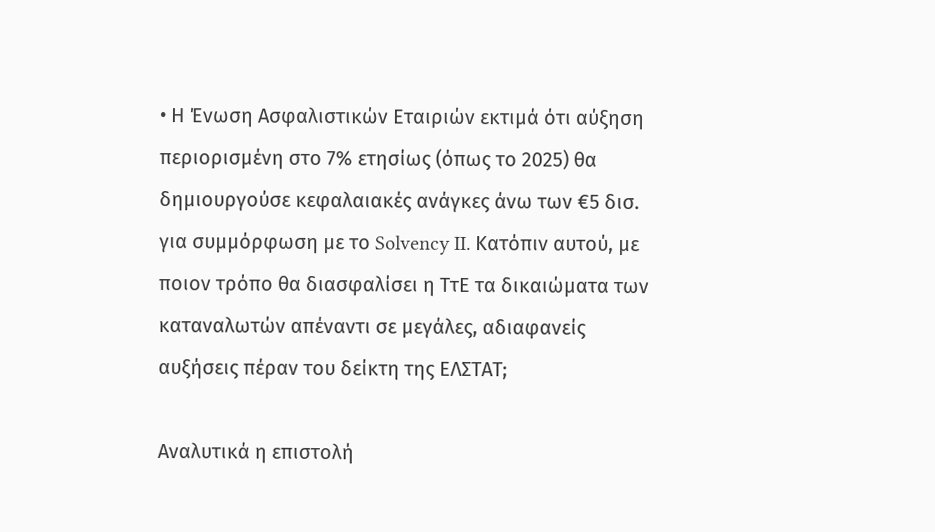• Η Ένωση Ασφαλιστικών Εταιριών εκτιμά ότι αύξηση περιορισμένη στο 7% ετησίως (όπως το 2025) θα δημιουργούσε κεφαλαιακές ανάγκες άνω των €5 δισ. για συμμόρφωση με το Solvency II. Κατόπιν αυτού, με ποιον τρόπο θα διασφαλίσει η ΤτΕ τα δικαιώματα των καταναλωτών απέναντι σε μεγάλες, αδιαφανείς αυξήσεις πέραν του δείκτη της ΕΛΣΤΑΤ;

Αναλυτικά η επιστολή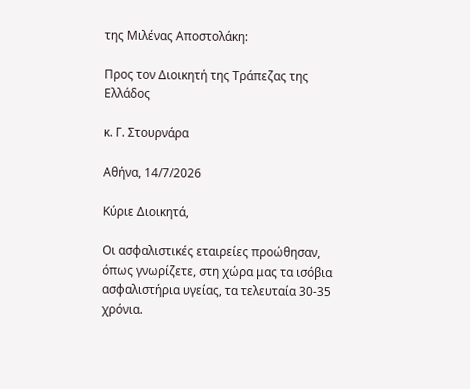της Μιλένας Αποστολάκη:

Προς τον Διοικητή της Τράπεζας της Ελλάδος

κ. Γ. Στουρνάρα

Αθήνα, 14/7/2026

Κύριε Διοικητά,

Οι ασφαλιστικές εταιρείες προώθησαν, όπως γνωρίζετε, στη χώρα μας τα ισόβια ασφαλιστήρια υγείας, τα τελευταία 30-35 χρόνια.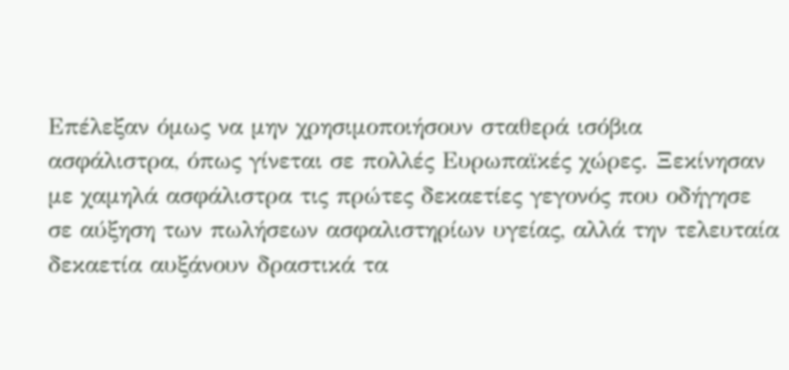Επέλεξαν όμως να μην χρησιμοποιήσουν σταθερά ισόβια ασφάλιστρα, όπως γίνεται σε πολλές Ευρωπαϊκές χώρες. Ξεκίνησαν με χαμηλά ασφάλιστρα τις πρώτες δεκαετίες γεγονός που οδήγησε σε αύξηση των πωλήσεων ασφαλιστηρίων υγείας, αλλά την τελευταία δεκαετία αυξάνουν δραστικά τα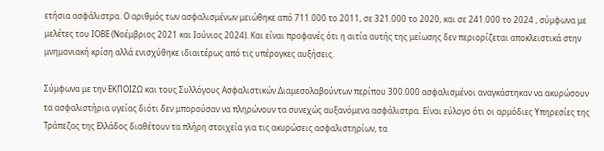ετήσια ασφάλιστρα. Ο αριθμός των ασφαλισμένων μειώθηκε από 711.000 το 2011, σε 321.000 το 2020, και σε 241.000 το 2024 , σύμφωνα με μελέτες του ΙΟΒΕ (Νοέμβριος 2021 και Ιούνιος 2024). Και είναι προφανές ότι η αιτία αυτής της μείωσης δεν περιορίζεται αποκλειστικά στην μνημονιακή κρίση αλλά ενισχύθηκε ιδιαιτέρως από τις υπέρογκες αυξήσεις.

Σύμφωνα με την ΕΚΠΟΙΖΩ και τους Συλλόγους Ασφαλιστικών Διαμεσολαβούντων περίπου 300.000 ασφαλισμένοι αναγκάστηκαν να ακυρώσουν τα ασφαλιστήρια υγείας διότι δεν μπορούσαν να πληρώνουν τα συνεχώς αυξανόμενα ασφάλιστρα. Είναι εύλογο ότι οι αρμόδιες Υπηρεσίες της Τράπεζας της Ελλάδος διαθέτουν τα πλήρη στοιχεία για τις ακυρώσεις ασφαλιστηρίων, τα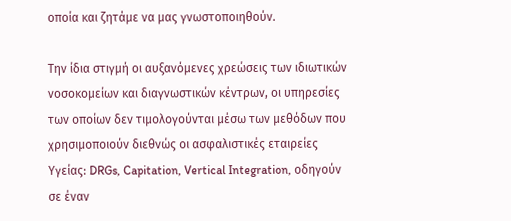οποία και ζητάμε να μας γνωστοποιηθούν.

Την ίδια στιγμή οι αυξανόμενες χρεώσεις των ιδιωτικών νοσοκομείων και διαγνωστικών κέντρων, οι υπηρεσίες των οποίων δεν τιμολογούνται μέσω των μεθόδων που χρησιμοποιούν διεθνώς οι ασφαλιστικές εταιρείες Υγείας: DRGs, Capitation, Vertical Integration, οδηγούν σε έναν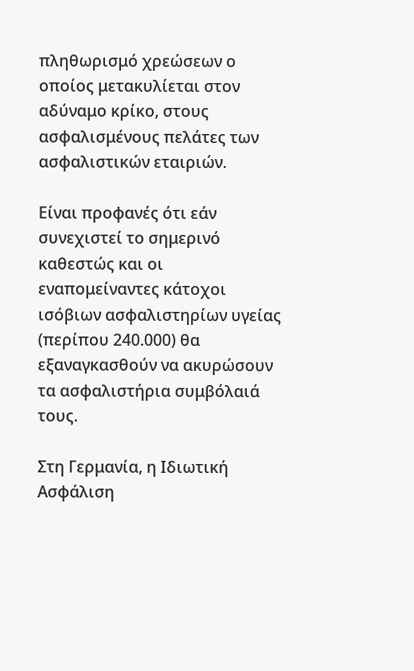πληθωρισμό χρεώσεων ο οποίος μετακυλίεται στον αδύναμο κρίκο, στους ασφαλισμένους πελάτες των ασφαλιστικών εταιριών.

Είναι προφανές ότι εάν συνεχιστεί το σημερινό καθεστώς και οι εναπομείναντες κάτοχοι ισόβιων ασφαλιστηρίων υγείας (περίπου 240.000) θα εξαναγκασθούν να ακυρώσουν τα ασφαλιστήρια συμβόλαιά τους.

Στη Γερμανία, η Ιδιωτική Ασφάλιση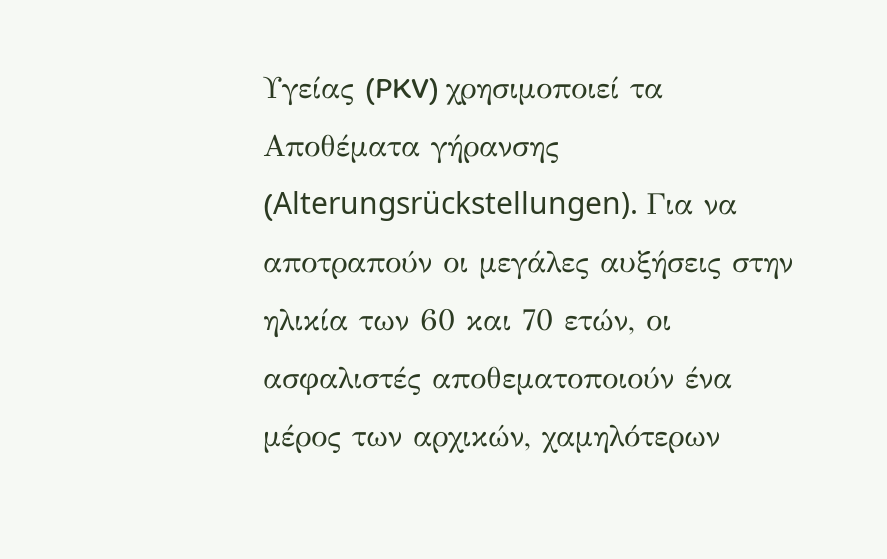Υγείας (PKV) χρησιμοποιεί τα Αποθέματα γήρανσης (Alterungsrückstellungen). Για να αποτραπούν οι μεγάλες αυξήσεις στην ηλικία των 60 και 70 ετών, οι ασφαλιστές αποθεματοποιούν ένα μέρος των αρχικών, χαμηλότερων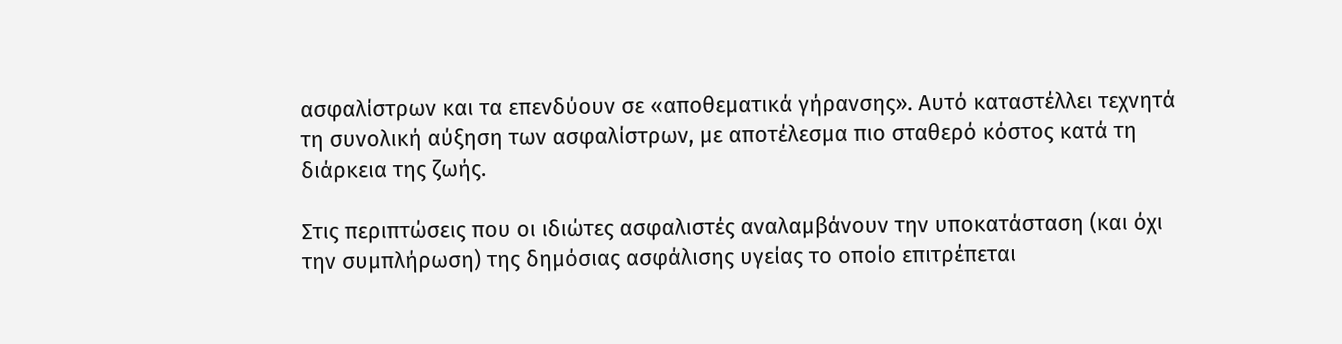ασφαλίστρων και τα επενδύουν σε «αποθεματικά γήρανσης». Αυτό καταστέλλει τεχνητά τη συνολική αύξηση των ασφαλίστρων, με αποτέλεσμα πιο σταθερό κόστος κατά τη διάρκεια της ζωής.

Στις περιπτώσεις που οι ιδιώτες ασφαλιστές αναλαμβάνουν την υποκατάσταση (και όχι την συμπλήρωση) της δημόσιας ασφάλισης υγείας το οποίο επιτρέπεται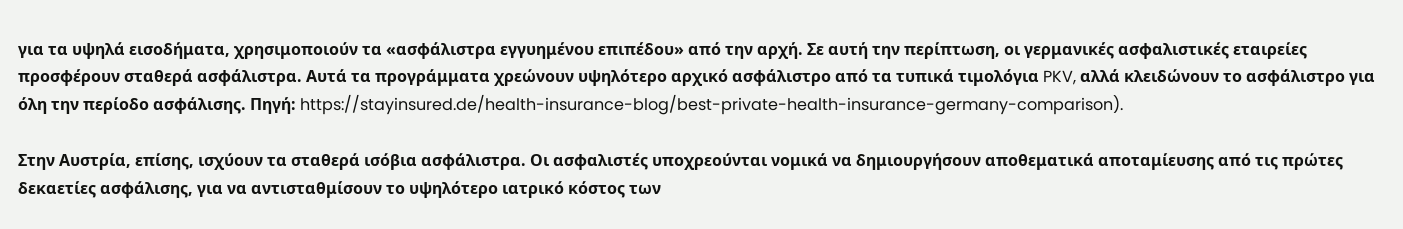για τα υψηλά εισοδήματα, χρησιμοποιούν τα «ασφάλιστρα εγγυημένου επιπέδου» από την αρχή. Σε αυτή την περίπτωση, οι γερμανικές ασφαλιστικές εταιρείες προσφέρουν σταθερά ασφάλιστρα. Αυτά τα προγράμματα χρεώνουν υψηλότερο αρχικό ασφάλιστρο από τα τυπικά τιμολόγια PKV, αλλά κλειδώνουν το ασφάλιστρο για όλη την περίοδο ασφάλισης. Πηγή: https://stayinsured.de/health-insurance-blog/best-private-health-insurance-germany-comparison).

Στην Αυστρία, επίσης, ισχύουν τα σταθερά ισόβια ασφάλιστρα. Οι ασφαλιστές υποχρεούνται νομικά να δημιουργήσουν αποθεματικά αποταμίευσης από τις πρώτες δεκαετίες ασφάλισης, για να αντισταθμίσουν το υψηλότερο ιατρικό κόστος των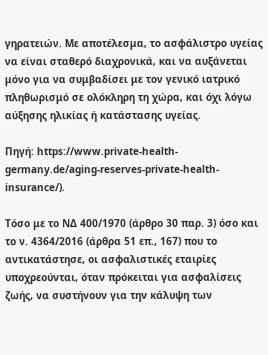γηρατειών. Με αποτέλεσμα, το ασφάλιστρο υγείας να είναι σταθερό διαχρονικά, και να αυξάνεται μόνο για να συμβαδίσει με τον γενικό ιατρικό πληθωρισμό σε ολόκληρη τη χώρα, και όχι λόγω αύξησης ηλικίας ή κατάστασης υγείας.

Πηγή: https://www.private-health-germany.de/aging-reserves-private-health-insurance/).

Τόσο με το ΝΔ 400/1970 (άρθρο 30 παρ. 3) όσο και το ν. 4364/2016 (άρθρα 51 επ., 167) που το αντικατάστησε, οι ασφαλιστικές εταιρίες υποχρεούνται, όταν πρόκειται για ασφαλίσεις ζωής, να συστήνουν για την κάλυψη των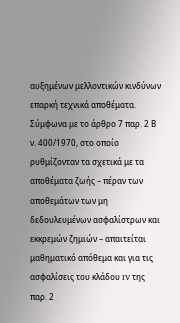αυξημένων μελλοντικών κινδύνων επαρκή τεχνικά αποθέματα. Σύμφωνα με το άρθρο 7 παρ. 2 Β ν. 400/1970, στο οποίο ρυθμίζονταν τα σχετικά με τα αποθέματα ζωής – πέραν των αποθεμάτων των μη δεδουλευμένων ασφαλίστρων και εκκρεμών ζημιών – απαιτείται μαθηματικό απόθεμα και για τις ασφαλίσεις του κλάδου IV της παρ. 2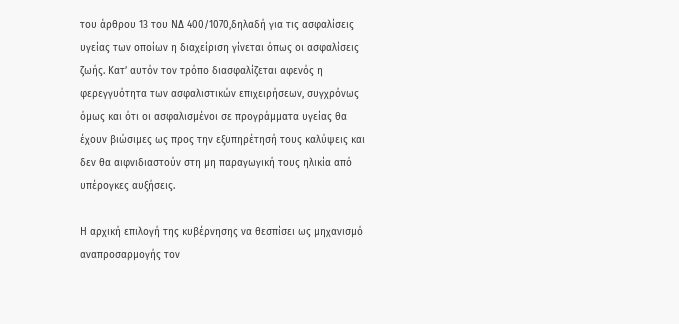του άρθρου 13 του ΝΔ 400/1070,δηλαδή για τις ασφαλίσεις υγείας των οποίων η διαχείριση γίνεται όπως οι ασφαλίσεις ζωής. Κατ’ αυτόν τον τρόπο διασφαλίζεται αφενός η φερεγγυότητα των ασφαλιστικών επιχειρήσεων, συγχρόνως όμως και ότι οι ασφαλισμένοι σε προγράμματα υγείας θα έχουν βιώσιμες ως προς την εξυπηρέτησή τους καλύψεις και δεν θα αιφνιδιαστούν στη μη παραγωγική τους ηλικία από υπέρογκες αυξήσεις.

Η αρχική επιλογή της κυβέρνησης να θεσπίσει ως μηχανισμό αναπροσαρμογής τον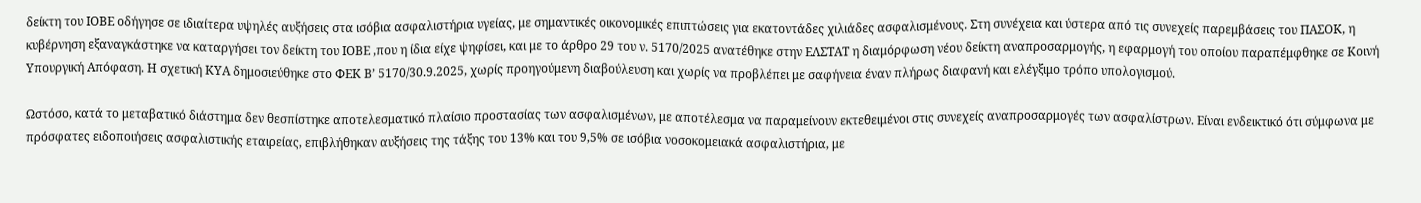δείκτη του ΙΟΒΕ οδήγησε σε ιδιαίτερα υψηλές αυξήσεις στα ισόβια ασφαλιστήρια υγείας, με σημαντικές οικονομικές επιπτώσεις για εκατοντάδες χιλιάδες ασφαλισμένους. Στη συνέχεια και ύστερα από τις συνεχείς παρεμβάσεις του ΠΑΣΟΚ, η κυβέρνηση εξαναγκάστηκε να καταργήσει τον δείκτη του ΙΟΒΕ ,που η ίδια είχε ψηφίσει, και με το άρθρο 29 του ν. 5170/2025 ανατέθηκε στην ΕΛΣΤΑΤ η διαμόρφωση νέου δείκτη αναπροσαρμογής, η εφαρμογή του οποίου παραπέμφθηκε σε Κοινή Υπουργική Απόφαση. Η σχετική ΚΥΑ δημοσιεύθηκε στο ΦΕΚ Β’ 5170/30.9.2025, χωρίς προηγούμενη διαβούλευση και χωρίς να προβλέπει με σαφήνεια έναν πλήρως διαφανή και ελέγξιμο τρόπο υπολογισμού.

Ωστόσο, κατά το μεταβατικό διάστημα δεν θεσπίστηκε αποτελεσματικό πλαίσιο προστασίας των ασφαλισμένων, με αποτέλεσμα να παραμείνουν εκτεθειμένοι στις συνεχείς αναπροσαρμογές των ασφαλίστρων. Είναι ενδεικτικό ότι σύμφωνα με πρόσφατες ειδοποιήσεις ασφαλιστικής εταιρείας, επιβλήθηκαν αυξήσεις της τάξης του 13% και του 9,5% σε ισόβια νοσοκομειακά ασφαλιστήρια, με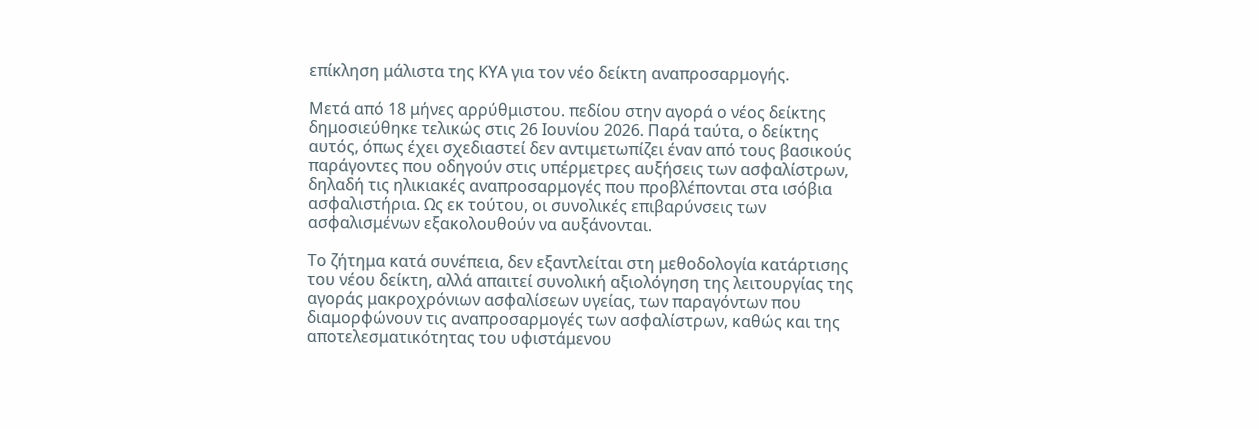επίκληση μάλιστα της ΚΥΑ για τον νέο δείκτη αναπροσαρμογής.

Μετά από 18 μήνες αρρύθμιστου. πεδίου στην αγορά ο νέος δείκτης δημοσιεύθηκε τελικώς στις 26 Ιουνίου 2026. Παρά ταύτα, ο δείκτης αυτός, όπως έχει σχεδιαστεί δεν αντιμετωπίζει έναν από τους βασικούς παράγοντες που οδηγούν στις υπέρμετρες αυξήσεις των ασφαλίστρων, δηλαδή τις ηλικιακές αναπροσαρμογές που προβλέπονται στα ισόβια ασφαλιστήρια. Ως εκ τούτου, οι συνολικές επιβαρύνσεις των ασφαλισμένων εξακολουθούν να αυξάνονται.

Το ζήτημα κατά συνέπεια, δεν εξαντλείται στη μεθοδολογία κατάρτισης του νέου δείκτη, αλλά απαιτεί συνολική αξιολόγηση της λειτουργίας της αγοράς μακροχρόνιων ασφαλίσεων υγείας, των παραγόντων που διαμορφώνουν τις αναπροσαρμογές των ασφαλίστρων, καθώς και της αποτελεσματικότητας του υφιστάμενου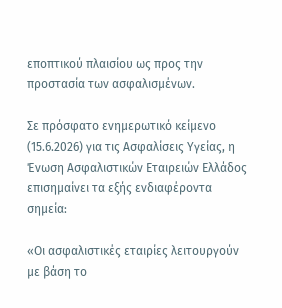εποπτικού πλαισίου ως προς την προστασία των ασφαλισμένων.

Σε πρόσφατο ενημερωτικό κείμενο (15.6.2026) για τις Ασφαλίσεις Υγείας, η Ένωση Ασφαλιστικών Εταιρειών Ελλάδος επισημαίνει τα εξής ενδιαφέροντα σημεία:

«Οι ασφαλιστικές εταιρίες λειτουργούν με βάση το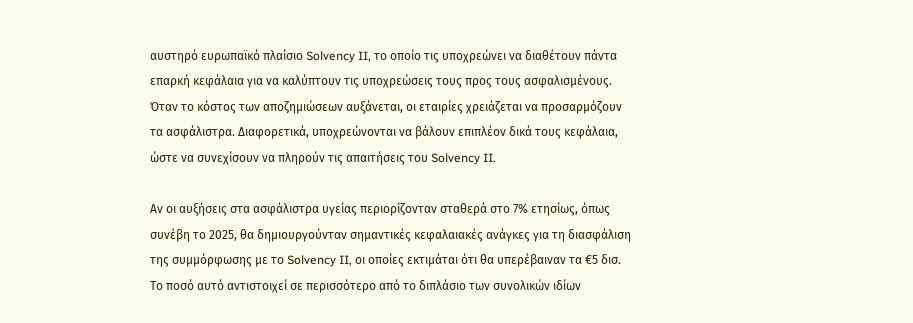αυστηρό ευρωπαϊκό πλαίσιο Solvency II, το οποίο τις υποχρεώνει να διαθέτουν πάντα επαρκή κεφάλαια για να καλύπτουν τις υποχρεώσεις τους προς τους ασφαλισμένους. Όταν το κόστος των αποζημιώσεων αυξάνεται, οι εταιρίες χρειάζεται να προσαρμόζουν τα ασφάλιστρα. Διαφορετικά, υποχρεώνονται να βάλουν επιπλέον δικά τους κεφάλαια, ώστε να συνεχίσουν να πληρούν τις απαιτήσεις του Solvency II.

Αν οι αυξήσεις στα ασφάλιστρα υγείας περιορίζονταν σταθερά στο 7% ετησίως, όπως συνέβη το 2025, θα δημιουργούνταν σημαντικές κεφαλαιακές ανάγκες για τη διασφάλιση της συμμόρφωσης με το Solvency II, οι οποίες εκτιμάται ότι θα υπερέβαιναν τα €5 δισ. Το ποσό αυτό αντιστοιχεί σε περισσότερο από το διπλάσιο των συνολικών ιδίων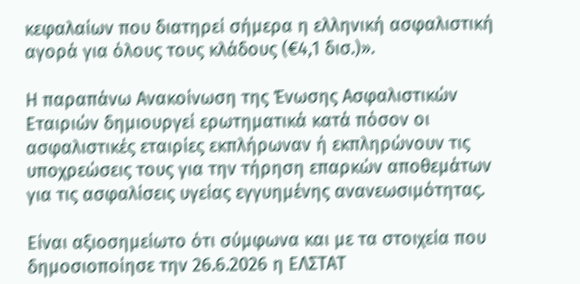κεφαλαίων που διατηρεί σήμερα η ελληνική ασφαλιστική αγορά για όλους τους κλάδους (€4,1 δισ.)».

Η παραπάνω Ανακοίνωση της Ένωσης Ασφαλιστικών Εταιριών δημιουργεί ερωτηματικά κατά πόσον οι ασφαλιστικές εταιρίες εκπλήρωναν ή εκπληρώνουν τις υποχρεώσεις τους για την τήρηση επαρκών αποθεμάτων για τις ασφαλίσεις υγείας εγγυημένης ανανεωσιμότητας.

Είναι αξιοσημείωτο ότι σύμφωνα και με τα στοιχεία που δημοσιοποίησε την 26.6.2026 η ΕΛΣΤΑΤ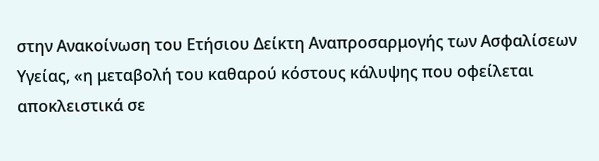στην Ανακοίνωση του Ετήσιου Δείκτη Αναπροσαρμογής των Ασφαλίσεων Υγείας, «η μεταβολή του καθαρού κόστους κάλυψης που οφείλεται αποκλειστικά σε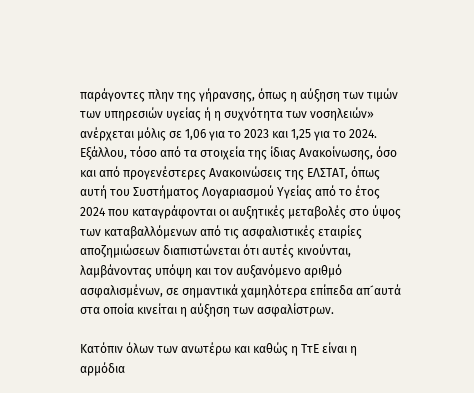παράγοντες πλην της γήρανσης, όπως η αύξηση των τιμών των υπηρεσιών υγείας ή η συχνότητα των νοσηλειών» ανέρχεται μόλις σε 1,06 για το 2023 και 1,25 για το 2024. Εξάλλου, τόσο από τα στοιχεία της ίδιας Ανακοίνωσης, όσο και από προγενέστερες Ανακοινώσεις της ΕΛΣΤΑΤ, όπως αυτή του Συστήματος Λογαριασμού Υγείας από το έτος 2024 που καταγράφονται οι αυξητικές μεταβολές στο ύψος των καταβαλλόμενων από τις ασφαλιστικές εταιρίες αποζημιώσεων διαπιστώνεται ότι αυτές κινούνται, λαμβάνοντας υπόψη και τον αυξανόμενο αριθμό ασφαλισμένων, σε σημαντικά χαμηλότερα επίπεδα απ´αυτά στα οποία κινείται η αύξηση των ασφαλίστρων.

Kατόπιν όλων των ανωτέρω και καθώς η ΤτΕ είναι η αρμόδια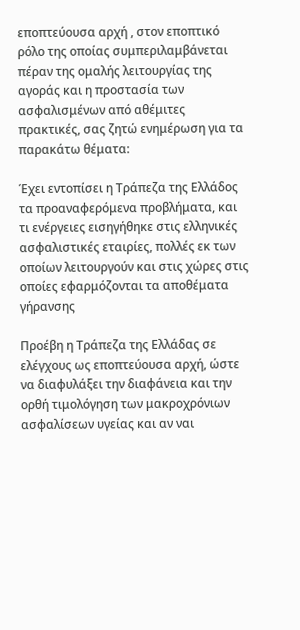εποπτεύουσα αρχή , στον εποπτικό ρόλο της οποίας συμπεριλαμβάνεται πέραν της ομαλής λειτουργίας της αγοράς και η προστασία των ασφαλισμένων από αθέμιτες πρακτικές, σας ζητώ ενημέρωση για τα παρακάτω θέματα:

Έχει εντοπίσει η Τράπεζα της Ελλάδος τα προαναφερόμενα προβλήματα, και τι ενέργειες εισηγήθηκε στις ελληνικές ασφαλιστικές εταιρίες, πολλές εκ των οποίων λειτουργούν και στις χώρες στις οποίες εφαρμόζονται τα αποθέματα γήρανσης

Προέβη η Τράπεζα της Ελλάδας σε ελέγχους ως εποπτεύουσα αρχή, ώστε να διαφυλάξει την διαφάνεια και την ορθή τιμολόγηση των μακροχρόνιων ασφαλίσεων υγείας και αν ναι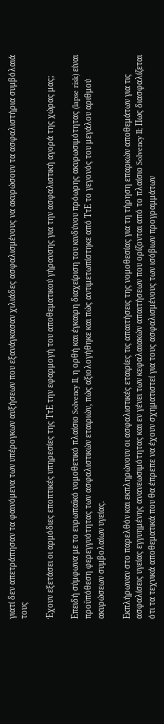γιατί δεν απετράπησαν τα φαινόμενα των υπέρογκων αυξήσεων που εξανάγκασαν χιλιάδες ασφαλισμένους να ακυρώσουν τα ασφαλιστήρια συμβόλαιά τους

Έχουν εξετάσει οι αρμόδιες εποπτικές υπηρεσίες της ΤτΕ την εφαρμογή του αποθεματικού γήρανσης για την ασφαλιστική αγορά της χώρας μας;

Επειδή σύμφωνα με το ευρωπαϊκό νομοθετικό πλαίσιο Solvency II, η ορθή και έγκαιρη διαχείριση του κινδύνου πρόωρης ακυρωσιμότητας (lapse risk) είναι προϋπόθεση φερεγγυότητας των ασφαλιστικών εταιριών, πώς αξιολογήθηκε και πώς αντιμετωπίστηκε από ΤτΕ το γεγονός του μεγάλου αριθμού ακυρώσεων συμβολαίων υγείας.

Εκπλήρωναν στο παρελθόν και εκπληρώνουν οι ασφαλιστικές εταιρίες τις απαιτήσεις της νομοθεσίας για τη τήρηση επαρκών αποθεμάτων για τις ασφαλίσεις υγείας εγγυημένης ανανεωσιμότητας και εν γένει των κεφαλαιακών απαιτήσεων που ορίζονται από το πλαίσιο Solvency II; Πως διασφαλίζεται ότι τα τεχνικά αποθεματικά που θα έπρεπε να έχουν σχηματιστεί για τους ασφαλισμένους των ισόβιων προγραμμάτων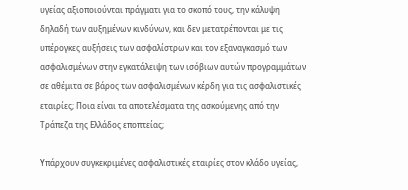υγείας αξιοποιούνται πράγματι για το σκοπό τους, την κάλυψη δηλαδή των αυξημένων κινδύνων, και δεν μετατρέπονται με τις υπέρογκες αυξήσεις των ασφαλίστρων και τον εξαναγκασμό των ασφαλισμένων στην εγκατάλειψη των ισόβιων αυτών προγραμμάτων σε αθέμιτα σε βάρος των ασφαλισμένων κέρδη για τις ασφαλιστικές εταιρίες; Ποια είναι τα αποτελέσματα της ασκούμενης από την Τράπεζα της Ελλάδος εποπτείας;

Υπάρχουν συγκεκριμένες ασφαλιστικές εταιρίες στον κλάδο υγείας,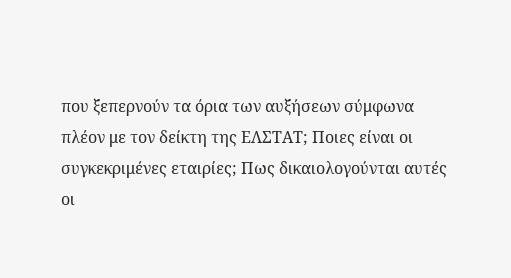που ξεπερνούν τα όρια των αυξήσεων σύμφωνα πλέον με τον δείκτη της ΕΛΣΤΑΤ; Ποιες είναι οι συγκεκριμένες εταιρίες; Πως δικαιολογούνται αυτές οι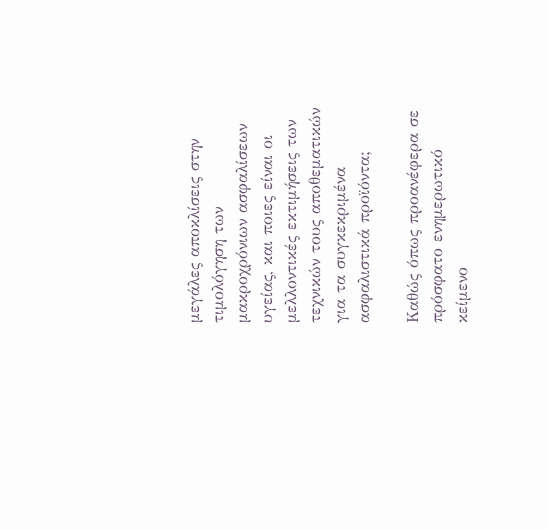μεγάλες αποκλίσεις στην τιμολόγηση των μακροχρόνιων ασφαλίσεων υγείας, και ποιες είναι οι μελλοντικές εκτιμήσεις των τεχνικών τους αποθεματικών για τα συγκεκριμένα ασφαλιστικά προϊόντα;

Καθώς όπως προανέφερα σε πρόσφατο ενημερωτικό κείμενο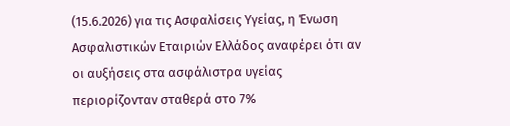(15.6.2026) για τις Ασφαλίσεις Υγείας, η Ένωση Ασφαλιστικών Εταιριών Ελλάδος αναφέρει ότι αν οι αυξήσεις στα ασφάλιστρα υγείας περιορίζονταν σταθερά στο 7%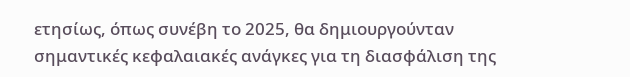ετησίως, όπως συνέβη το 2025, θα δημιουργούνταν σημαντικές κεφαλαιακές ανάγκες για τη διασφάλιση της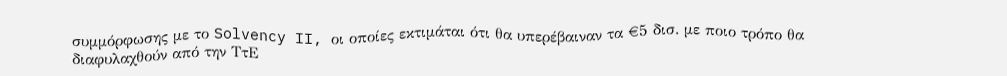συμμόρφωσης με το Solvency II, οι οποίες εκτιμάται ότι θα υπερέβαιναν τα €5 δισ. με ποιο τρόπο θα διαφυλαχθούν από την ΤτΕ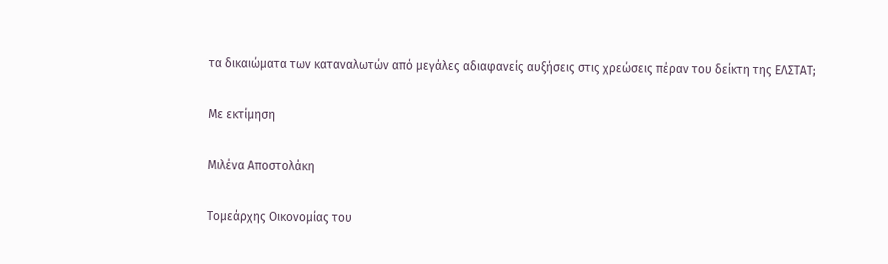τα δικαιώματα των καταναλωτών από μεγάλες αδιαφανείς αυξήσεις στις χρεώσεις πέραν του δείκτη της ΕΛΣΤΑΤ;

Με εκτίμηση

Μιλένα Αποστολάκη

Τομεάρχης Οικονομίας του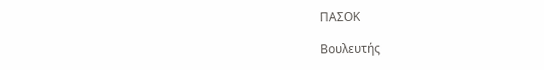ΠΑΣΟΚ

Βουλευτής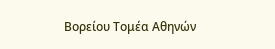Βορείου Τομέα Αθηνών